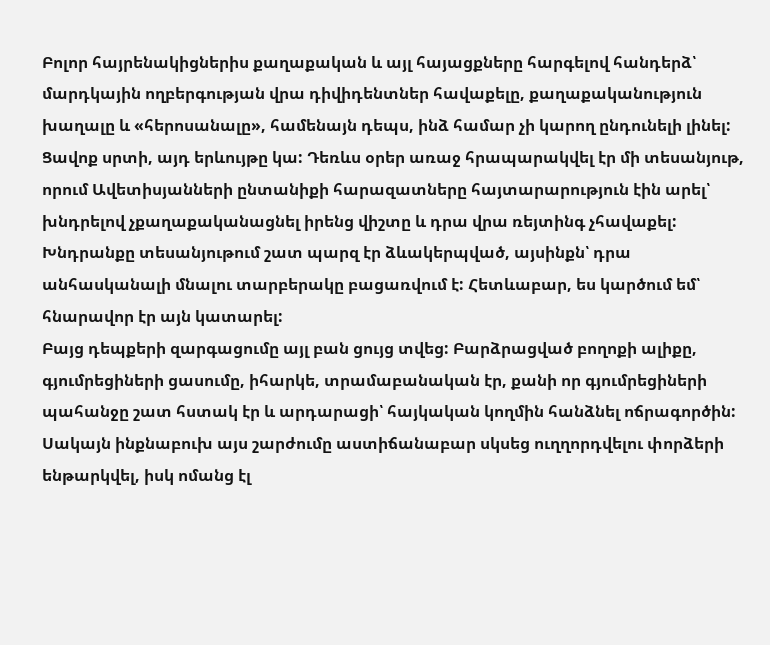Բոլոր հայրենակիցներիս քաղաքական և այլ հայացքները հարգելով հանդերձ՝ մարդկային ողբերգության վրա դիվիդենտներ հավաքելը, քաղաքականություն խաղալը և «հերոսանալը», համենայն դեպս, ինձ համար չի կարող ընդունելի լինել:
Ցավոք սրտի, այդ երևույթը կա: Դեռևս օրեր առաջ հրապարակվել էր մի տեսանյութ, որում Ավետիսյանների ընտանիքի հարազատները հայտարարություն էին արել՝ խնդրելով չքաղաքականացնել իրենց վիշտը և դրա վրա ռեյտինգ չհավաքել: Խնդրանքը տեսանյութում շատ պարզ էր ձևակերպված, այսինքն՝ դրա անհասկանալի մնալու տարբերակը բացառվում է: Հետևաբար, ես կարծում եմ՝ հնարավոր էր այն կատարել:
Բայց դեպքերի զարգացումը այլ բան ցույց տվեց: Բարձրացված բողոքի ալիքը, գյումրեցիների ցասումը, իհարկե, տրամաբանական էր, քանի որ գյումրեցիների պահանջը շատ հստակ էր և արդարացի՝ հայկական կողմին հանձնել ոճրագործին: Սակայն ինքնաբուխ այս շարժումը աստիճանաբար սկսեց ուղղորդվելու փորձերի ենթարկվել, իսկ ոմանց էլ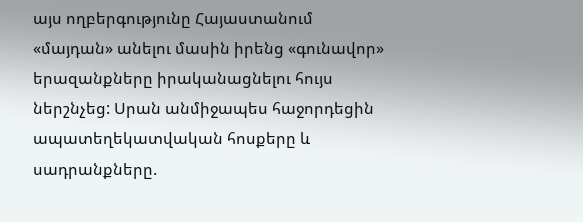այս ողբերգությունը Հայաստանում «մայդան» անելու մասին իրենց «գունավոր» երազանքները իրականացնելու հույս ներշնչեց: Սրան անմիջապես հաջորդեցին ապատեղեկատվական հոսքերը և սադրանքները.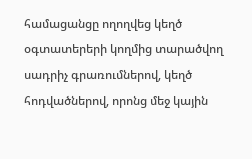համացանցը ողողվեց կեղծ օգտատերերի կողմից տարածվող սադրիչ գրառումներով, կեղծ հոդվածներով, որոնց մեջ կային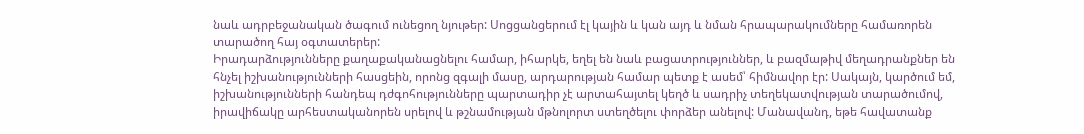նաև ադրբեջանական ծագում ունեցող նյութեր: Սոցցանցերում էլ կային և կան այդ և նման հրապարակումները համառորեն տարածող հայ օգտատերեր:
Իրադարձությունները քաղաքականացնելու համար, իհարկե, եղել են նաև բացատրություններ, և բազմաթիվ մեղադրանքներ են հնչել իշխանությունների հասցեին, որոնց զգալի մասը, արդարության համար պետք է ասեմ՝ հիմնավոր էր: Սակայն, կարծում եմ, իշխանությունների հանդեպ դժգոհությունները պարտադիր չէ արտահայտել կեղծ և սադրիչ տեղեկատվության տարածումով, իրավիճակը արհեստականորեն սրելով և թշնամության մթնոլորտ ստեղծելու փորձեր անելով: Մանավանդ, եթե հավատանք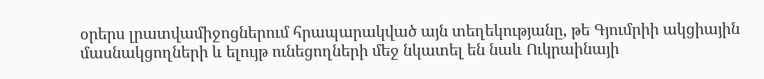օրերս լրատվամիջոցներում հրապարակված այն տեղեկությանը, թե Գյումրիի ակցիային մասնակցողների և ելույթ ունեցողների մեջ նկատել են նաև Ուկրաինայի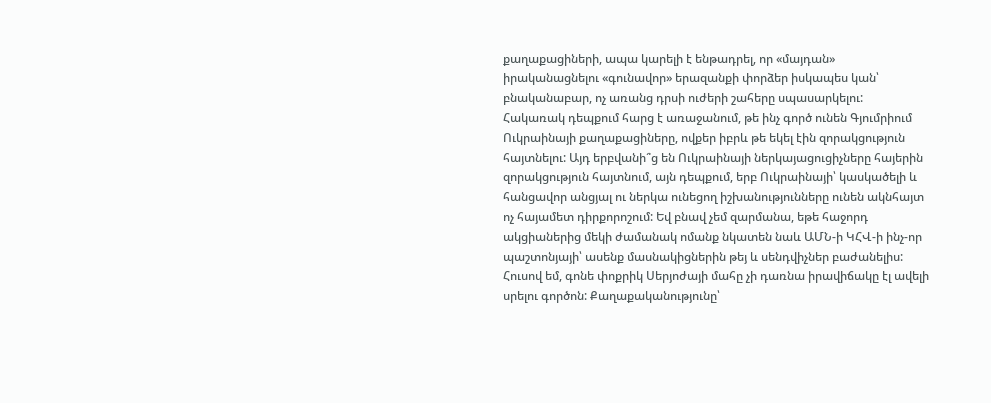քաղաքացիների, ապա կարելի է ենթադրել, որ «մայդան» իրականացնելու «գունավոր» երազանքի փորձեր իսկապես կան՝ բնականաբար, ոչ առանց դրսի ուժերի շահերը սպասարկելու:
Հակառակ դեպքում հարց է առաջանում, թե ինչ գործ ունեն Գյումրիում Ուկրաինայի քաղաքացիները, ովքեր իբրև թե եկել էին զորակցություն հայտնելու: Այդ երբվանի՞ց են Ուկրաինայի ներկայացուցիչները հայերին զորակցություն հայտնում, այն դեպքում, երբ Ուկրաինայի՝ կասկածելի և հանցավոր անցյալ ու ներկա ունեցող իշխանությունները ունեն ակնհայտ ոչ հայամետ դիրքորոշում: Եվ բնավ չեմ զարմանա, եթե հաջորդ ակցիաներից մեկի ժամանակ ոմանք նկատեն նաև ԱՄՆ-ի ԿՀՎ-ի ինչ-որ պաշտոնյայի՝ ասենք մասնակիցներին թեյ և սենդվիչներ բաժանելիս:
Հուսով եմ, գոնե փոքրիկ Սերյոժայի մահը չի դառնա իրավիճակը էլ ավելի սրելու գործոն: Քաղաքականությունը՝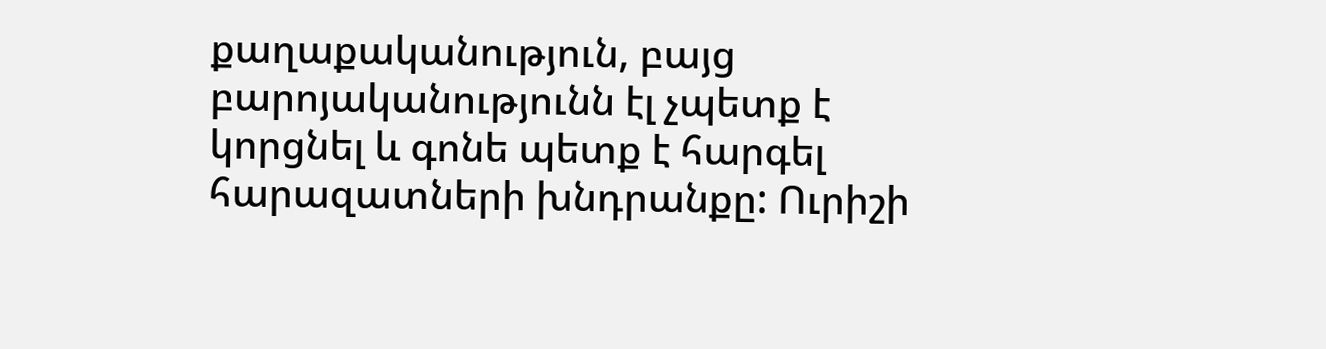քաղաքականություն, բայց բարոյականությունն էլ չպետք է կորցնել և գոնե պետք է հարգել հարազատների խնդրանքը: Ուրիշի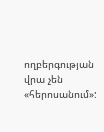ողբերգության վրա չեն «հերոսանում»: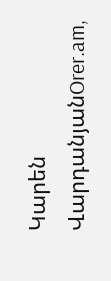Կարեն ՎարդանյանOrer.am,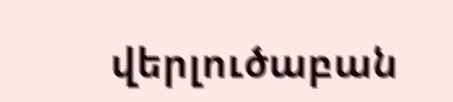վերլուծաբան